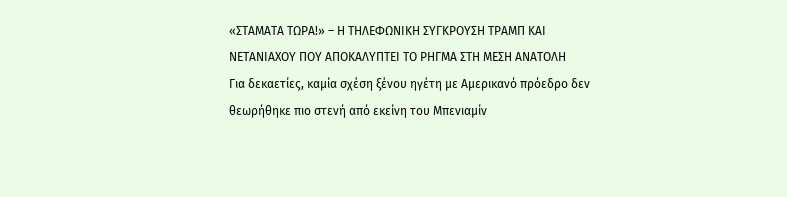«ΣΤΑΜΑΤΑ ΤΩΡΑ!» – Η ΤΗΛΕΦΩΝΙΚΗ ΣΥΓΚΡΟΥΣΗ ΤΡΑΜΠ ΚΑΙ ΝΕΤΑΝΙΑΧΟΥ ΠΟΥ ΑΠΟΚΑΛΥΠΤΕΙ ΤΟ ΡΗΓΜΑ ΣΤΗ ΜΕΣΗ ΑΝΑΤΟΛΗ
Για δεκαετίες, καμία σχέση ξένου ηγέτη με Αμερικανό πρόεδρο δεν θεωρήθηκε πιο στενή από εκείνη του Μπενιαμίν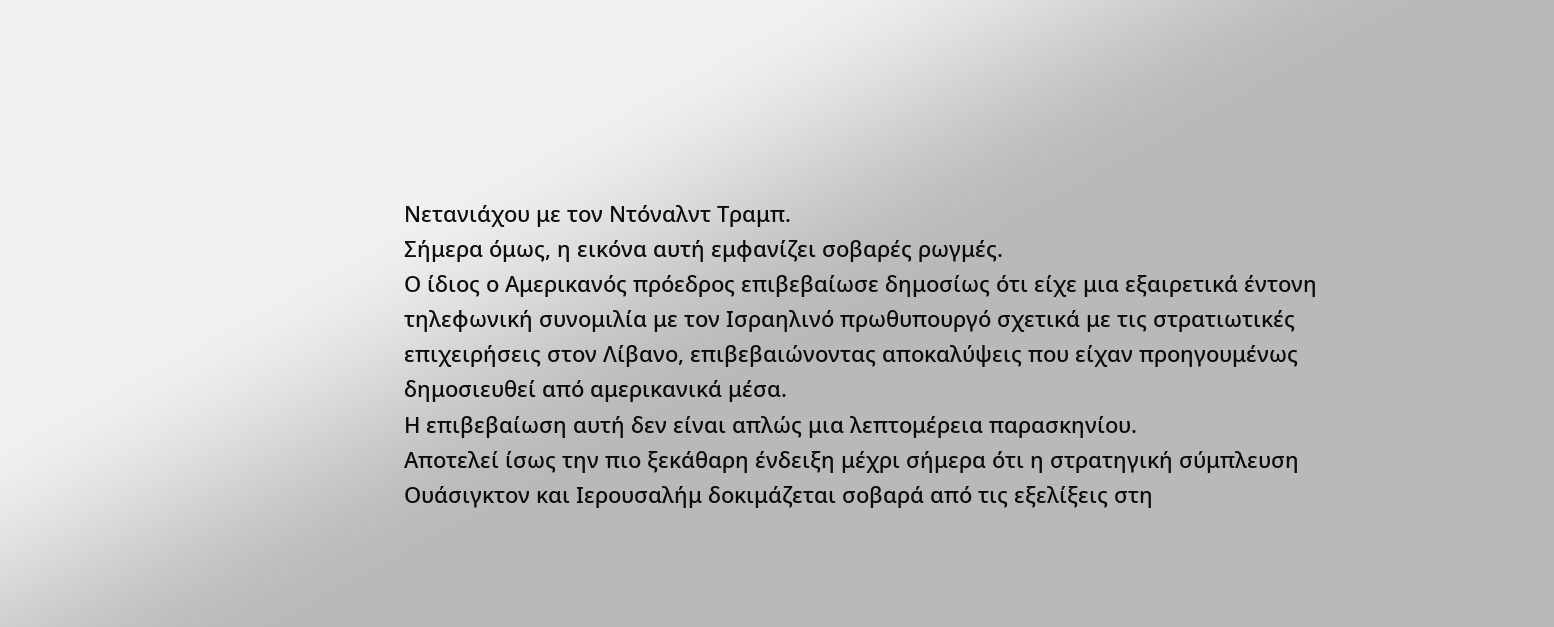Νετανιάχου με τον Ντόναλντ Τραμπ.
Σήμερα όμως, η εικόνα αυτή εμφανίζει σοβαρές ρωγμές.
Ο ίδιος ο Αμερικανός πρόεδρος επιβεβαίωσε δημοσίως ότι είχε μια εξαιρετικά έντονη τηλεφωνική συνομιλία με τον Ισραηλινό πρωθυπουργό σχετικά με τις στρατιωτικές επιχειρήσεις στον Λίβανο, επιβεβαιώνοντας αποκαλύψεις που είχαν προηγουμένως δημοσιευθεί από αμερικανικά μέσα.
Η επιβεβαίωση αυτή δεν είναι απλώς μια λεπτομέρεια παρασκηνίου.
Αποτελεί ίσως την πιο ξεκάθαρη ένδειξη μέχρι σήμερα ότι η στρατηγική σύμπλευση Ουάσιγκτον και Ιερουσαλήμ δοκιμάζεται σοβαρά από τις εξελίξεις στη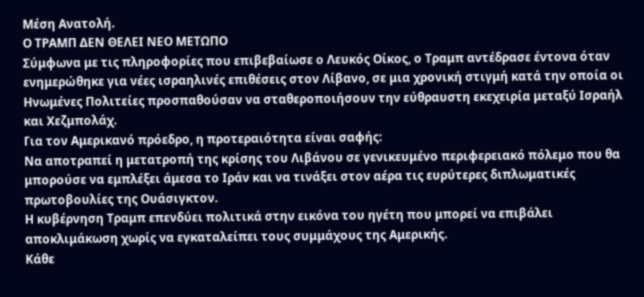Μέση Ανατολή.
Ο ΤΡΑΜΠ ΔΕΝ ΘΕΛΕΙ ΝΕΟ ΜΕΤΩΠΟ
Σύμφωνα με τις πληροφορίες που επιβεβαίωσε ο Λευκός Οίκος, ο Τραμπ αντέδρασε έντονα όταν ενημερώθηκε για νέες ισραηλινές επιθέσεις στον Λίβανο, σε μια χρονική στιγμή κατά την οποία οι Ηνωμένες Πολιτείες προσπαθούσαν να σταθεροποιήσουν την εύθραυστη εκεχειρία μεταξύ Ισραήλ και Χεζμπολάχ.
Για τον Αμερικανό πρόεδρο, η προτεραιότητα είναι σαφής:
Να αποτραπεί η μετατροπή της κρίσης του Λιβάνου σε γενικευμένο περιφερειακό πόλεμο που θα μπορούσε να εμπλέξει άμεσα το Ιράν και να τινάξει στον αέρα τις ευρύτερες διπλωματικές πρωτοβουλίες της Ουάσιγκτον.
Η κυβέρνηση Τραμπ επενδύει πολιτικά στην εικόνα του ηγέτη που μπορεί να επιβάλει αποκλιμάκωση χωρίς να εγκαταλείπει τους συμμάχους της Αμερικής.
Κάθε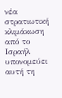νέα στρατιωτική κλιμάκωση από το Ισραήλ υπονομεύει αυτή τη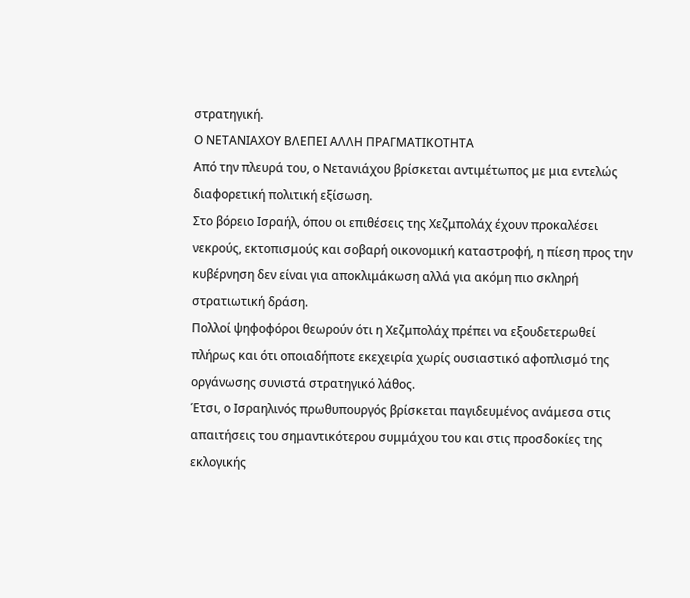στρατηγική.
Ο ΝΕΤΑΝΙΑΧΟΥ ΒΛΕΠΕΙ ΑΛΛΗ ΠΡΑΓΜΑΤΙΚΟΤΗΤΑ
Από την πλευρά του, ο Νετανιάχου βρίσκεται αντιμέτωπος με μια εντελώς διαφορετική πολιτική εξίσωση.
Στο βόρειο Ισραήλ, όπου οι επιθέσεις της Χεζμπολάχ έχουν προκαλέσει νεκρούς, εκτοπισμούς και σοβαρή οικονομική καταστροφή, η πίεση προς την κυβέρνηση δεν είναι για αποκλιμάκωση αλλά για ακόμη πιο σκληρή στρατιωτική δράση.
Πολλοί ψηφοφόροι θεωρούν ότι η Χεζμπολάχ πρέπει να εξουδετερωθεί πλήρως και ότι οποιαδήποτε εκεχειρία χωρίς ουσιαστικό αφοπλισμό της οργάνωσης συνιστά στρατηγικό λάθος.
Έτσι, ο Ισραηλινός πρωθυπουργός βρίσκεται παγιδευμένος ανάμεσα στις απαιτήσεις του σημαντικότερου συμμάχου του και στις προσδοκίες της εκλογικής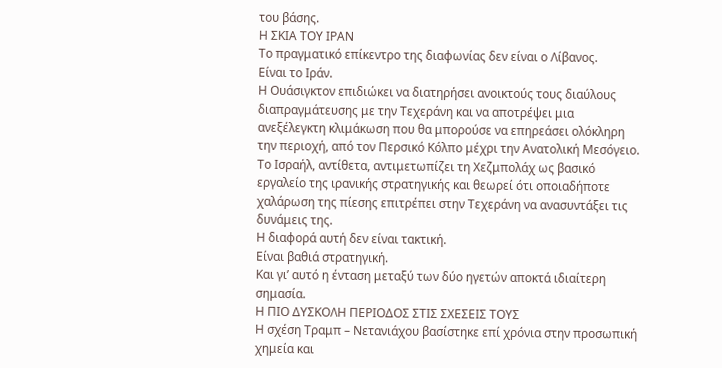του βάσης.
Η ΣΚΙΑ ΤΟΥ ΙΡΑΝ
Το πραγματικό επίκεντρο της διαφωνίας δεν είναι ο Λίβανος.
Είναι το Ιράν.
Η Ουάσιγκτον επιδιώκει να διατηρήσει ανοικτούς τους διαύλους διαπραγμάτευσης με την Τεχεράνη και να αποτρέψει μια ανεξέλεγκτη κλιμάκωση που θα μπορούσε να επηρεάσει ολόκληρη την περιοχή, από τον Περσικό Κόλπο μέχρι την Ανατολική Μεσόγειο.
Το Ισραήλ, αντίθετα, αντιμετωπίζει τη Χεζμπολάχ ως βασικό εργαλείο της ιρανικής στρατηγικής και θεωρεί ότι οποιαδήποτε χαλάρωση της πίεσης επιτρέπει στην Τεχεράνη να ανασυντάξει τις δυνάμεις της.
Η διαφορά αυτή δεν είναι τακτική.
Είναι βαθιά στρατηγική.
Και γι’ αυτό η ένταση μεταξύ των δύο ηγετών αποκτά ιδιαίτερη σημασία.
Η ΠΙΟ ΔΥΣΚΟΛΗ ΠΕΡΙΟΔΟΣ ΣΤΙΣ ΣΧΕΣΕΙΣ ΤΟΥΣ
Η σχέση Τραμπ – Νετανιάχου βασίστηκε επί χρόνια στην προσωπική χημεία και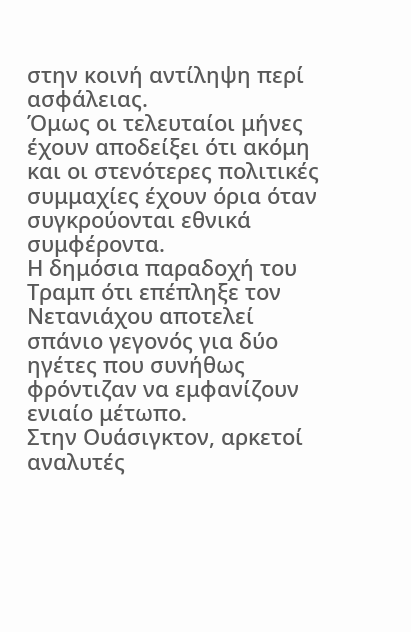στην κοινή αντίληψη περί ασφάλειας.
Όμως οι τελευταίοι μήνες έχουν αποδείξει ότι ακόμη και οι στενότερες πολιτικές συμμαχίες έχουν όρια όταν συγκρούονται εθνικά συμφέροντα.
Η δημόσια παραδοχή του Τραμπ ότι επέπληξε τον Νετανιάχου αποτελεί σπάνιο γεγονός για δύο ηγέτες που συνήθως φρόντιζαν να εμφανίζουν ενιαίο μέτωπο.
Στην Ουάσιγκτον, αρκετοί αναλυτές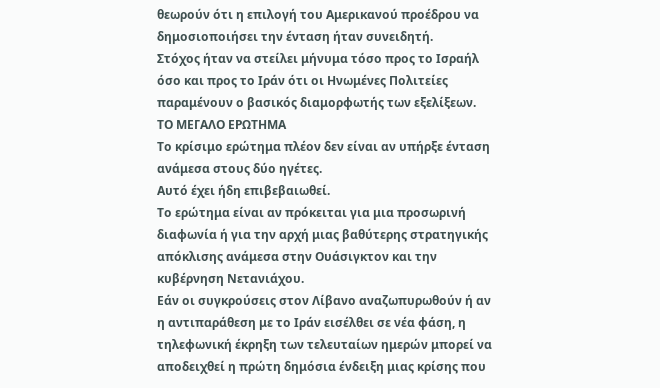θεωρούν ότι η επιλογή του Αμερικανού προέδρου να δημοσιοποιήσει την ένταση ήταν συνειδητή.
Στόχος ήταν να στείλει μήνυμα τόσο προς το Ισραήλ όσο και προς το Ιράν ότι οι Ηνωμένες Πολιτείες παραμένουν ο βασικός διαμορφωτής των εξελίξεων.
ΤΟ ΜΕΓΑΛΟ ΕΡΩΤΗΜΑ
Το κρίσιμο ερώτημα πλέον δεν είναι αν υπήρξε ένταση ανάμεσα στους δύο ηγέτες.
Αυτό έχει ήδη επιβεβαιωθεί.
Το ερώτημα είναι αν πρόκειται για μια προσωρινή διαφωνία ή για την αρχή μιας βαθύτερης στρατηγικής απόκλισης ανάμεσα στην Ουάσιγκτον και την κυβέρνηση Νετανιάχου.
Εάν οι συγκρούσεις στον Λίβανο αναζωπυρωθούν ή αν η αντιπαράθεση με το Ιράν εισέλθει σε νέα φάση, η τηλεφωνική έκρηξη των τελευταίων ημερών μπορεί να αποδειχθεί η πρώτη δημόσια ένδειξη μιας κρίσης που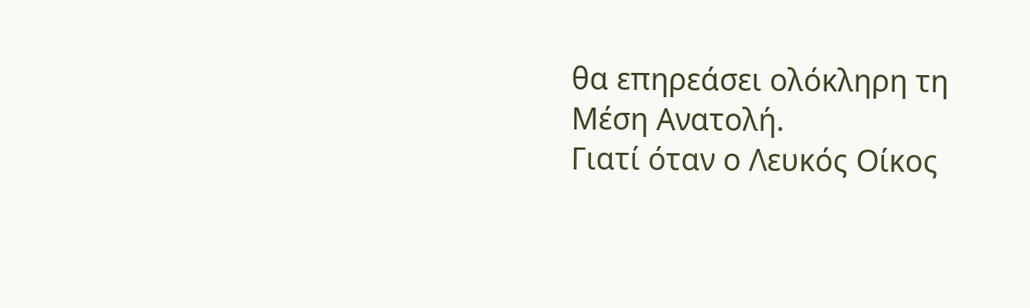θα επηρεάσει ολόκληρη τη Μέση Ανατολή.
Γιατί όταν ο Λευκός Οίκος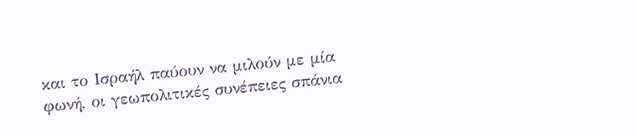και το Ισραήλ παύουν να μιλούν με μία φωνή, οι γεωπολιτικές συνέπειες σπάνια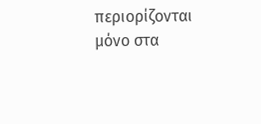περιορίζονται μόνο στα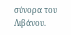σύνορα του Λιβάνου.